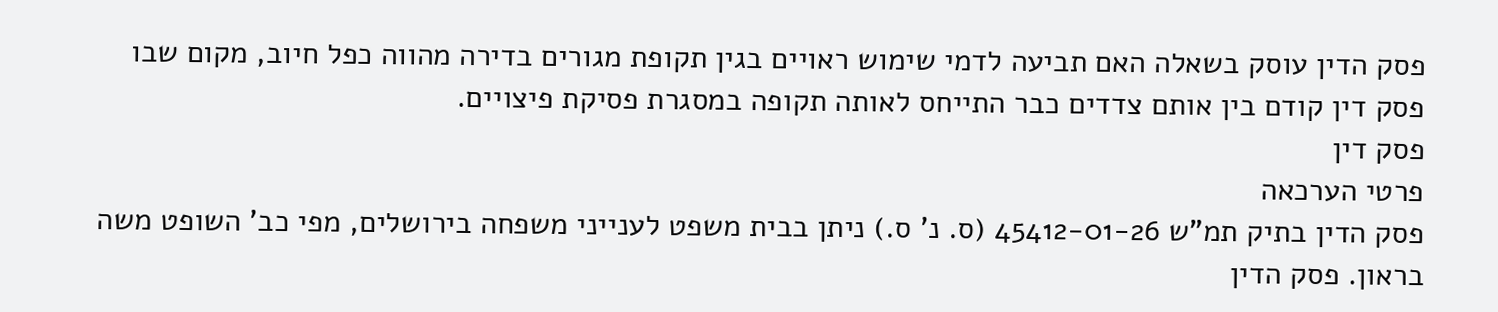פסק הדין עוסק בשאלה האם תביעה לדמי שימוש ראויים בגין תקופת מגורים בדירה מהווה כפל חיוב, מקום שבו פסק דין קודם בין אותם צדדים כבר התייחס לאותה תקופה במסגרת פסיקת פיצויים.
פסק דין
פרטי הערכאה
פסק הדין בתיק תמ"ש 45412-01-26 (ס. נ' ס.) ניתן בבית משפט לענייני משפחה בירושלים, מפי כב' השופט משה בראון. פסק הדין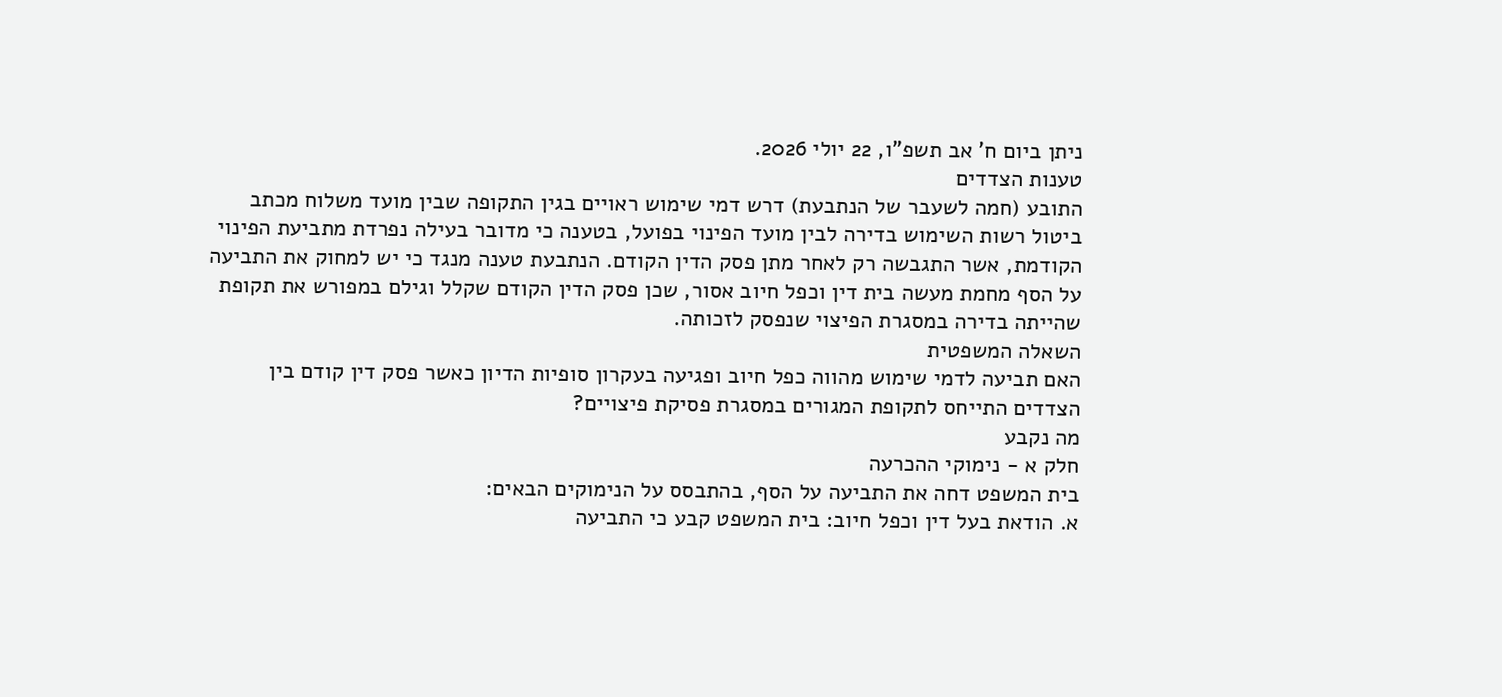ניתן ביום ח' אב תשפ"ו, 22 יולי 2026.
טענות הצדדים
התובע (חמה לשעבר של הנתבעת) דרש דמי שימוש ראויים בגין התקופה שבין מועד משלוח מכתב ביטול רשות השימוש בדירה לבין מועד הפינוי בפועל, בטענה כי מדובר בעילה נפרדת מתביעת הפינוי הקודמת, אשר התגבשה רק לאחר מתן פסק הדין הקודם. הנתבעת טענה מנגד כי יש למחוק את התביעה על הסף מחמת מעשה בית דין וכפל חיוב אסור, שכן פסק הדין הקודם שקלל וגילם במפורש את תקופת שהייתה בדירה במסגרת הפיצוי שנפסק לזכותה.
השאלה המשפטית
האם תביעה לדמי שימוש מהווה כפל חיוב ופגיעה בעקרון סופיות הדיון כאשר פסק דין קודם בין הצדדים התייחס לתקופת המגורים במסגרת פסיקת פיצויים?
מה נקבע
חלק א - נימוקי ההכרעה
בית המשפט דחה את התביעה על הסף, בהתבסס על הנימוקים הבאים:
א. הודאת בעל דין וכפל חיוב: בית המשפט קבע כי התביעה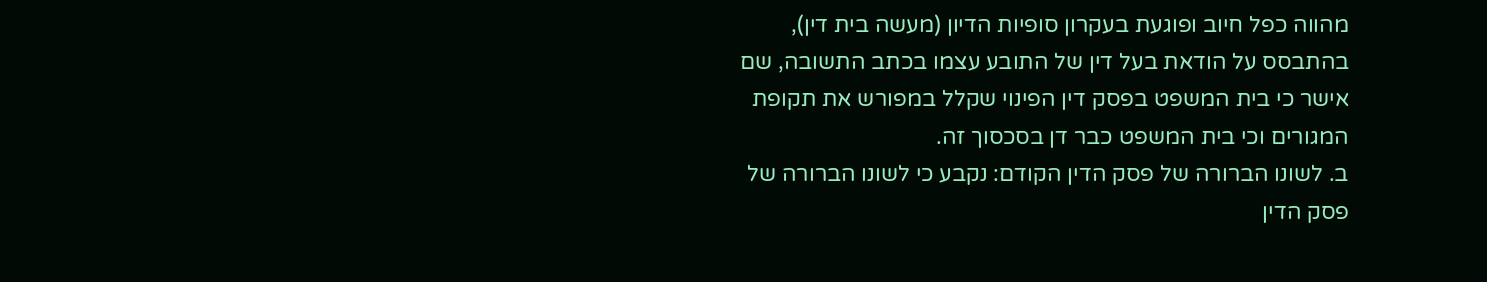מהווה כפל חיוב ופוגעת בעקרון סופיות הדיון (מעשה בית דין), בהתבסס על הודאת בעל דין של התובע עצמו בכתב התשובה, שם אישר כי בית המשפט בפסק דין הפינוי שקלל במפורש את תקופת המגורים וכי בית המשפט כבר דן בסכסוך זה.
ב. לשונו הברורה של פסק הדין הקודם: נקבע כי לשונו הברורה של פסק הדין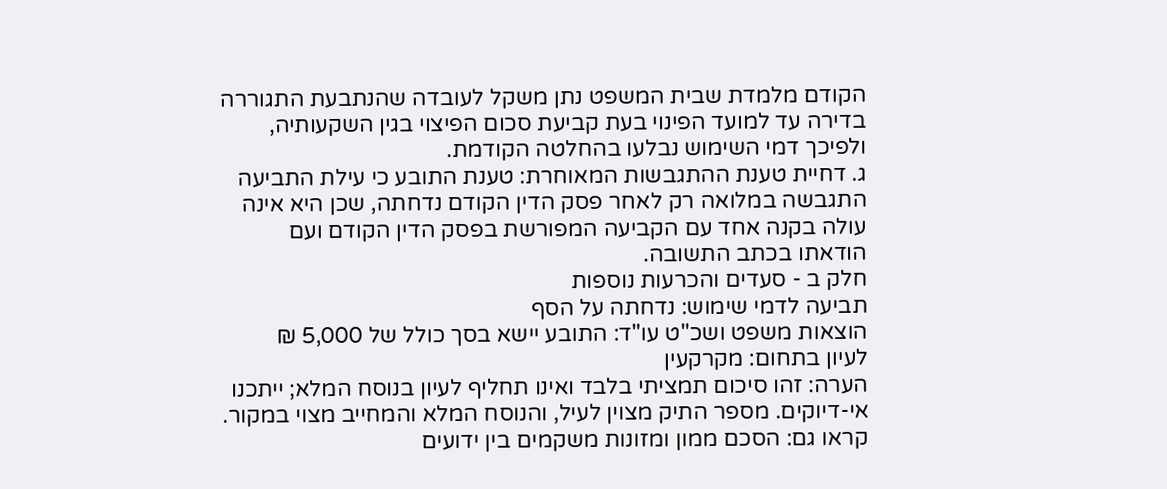הקודם מלמדת שבית המשפט נתן משקל לעובדה שהנתבעת התגוררה בדירה עד למועד הפינוי בעת קביעת סכום הפיצוי בגין השקעותיה, ולפיכך דמי השימוש נבלעו בהחלטה הקודמת.
ג. דחיית טענת ההתגבשות המאוחרת: טענת התובע כי עילת התביעה התגבשה במלואה רק לאחר פסק הדין הקודם נדחתה, שכן היא אינה עולה בקנה אחד עם הקביעה המפורשת בפסק הדין הקודם ועם הודאתו בכתב התשובה.
חלק ב - סעדים והכרעות נוספות
תביעה לדמי שימוש: נדחתה על הסף
הוצאות משפט ושכ"ט עו"ד: התובע יישא בסך כולל של 5,000 ₪
לעיון בתחום: מקרקעין
הערה: זהו סיכום תמציתי בלבד ואינו תחליף לעיון בנוסח המלא; ייתכנו אי-דיוקים. מספר התיק מצוין לעיל, והנוסח המלא והמחייב מצוי במקור.
קראו גם: הסכם ממון ומזונות משקמים בין ידועים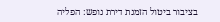בציבור ביטול הזמנת דירת נופש: הפליה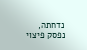נדחתה, נפסק פיצוי